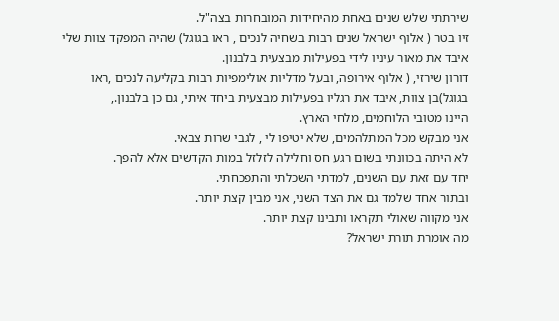שירתתי שלש שנים באחת מהיחידות המובחרות בצה"ל.
זיו בטר ( אלוף ישראל שנים רבות בשחיה לנכים , ראו בגוגל) שהיה המפקד צוות שלי איבד את מאור עיניו לידי בפעילות מבצעית בלבנון.
דורון שירזי, ( אלוף אירופה, ובעל מדליות אולימפיות רבות בקליעה לנכים ,ראו בגוגל)בן צוות, איבד את רגליו בפעילות מבצעית ביחד איתי, גם כן בלבנון.,
היינו מטובי הלוחמים, מלחי הארץ.
אני מבקש מכל המתלהמים, שלא יטיפו לי , לגבי שרות צבאי.
לא היתה בכוונתי בשום רגע חס וחלילה לזלזל במות הקדשים אלא להפך.
יחד עם זאת עם השנים, למדתי השכלתי והתפכחתי.
ובתור אחד שלמד גם את הצד השני, אני מבין קצת יותר.
אני מקווה שאולי תקראו ותבינו קצת יותר.
מה אומרת תורת ישראל?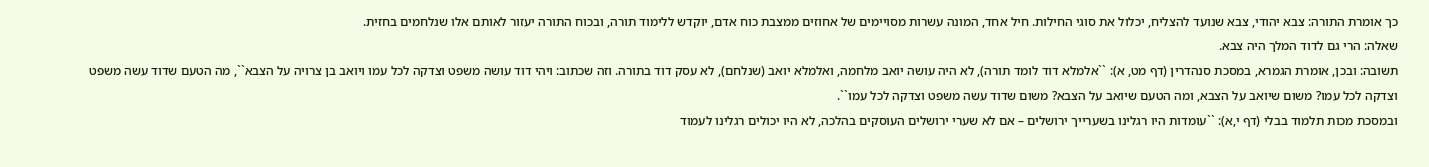כך אומרת התורה: צבא יהודי, צבא שנועד להצליח, יכלול את סוגי החילות. חיל אחד, המונה עשרות מסויימים של אחוזים ממצבת כוח אדם, יוקדש ללימוד תורה, ובכוח התורה יעזור לאותם אלו שנלחמים בחזית.
שאלה: הרי גם לדוד המלך היה צבא.
תשובה: ובכן, אומרת הגמרא, במסכת סנהדרין (דף מט, א): ``אלמלא דוד לומד תורה), לא היה עושה יואב מלחמה, ואלמלא יואב (שנלחם), לא עסק דוד בתורה. וזה שכתוב: ויהי דוד עושה משפט וצדקה לכל עמו ויואב בן צרויה על הצבא``, מה הטעם שדוד עשה משפט וצדקה לכל עמו? משום שיואב על הצבא, ומה הטעם שיואב על הצבא? משום שדוד עשה משפט וצדקה לכל עמו``.
ובמסכת מכות תלמוד בבלי (דף י,א): ``עומדות היו רגלינו בשערייך ירושלים – אם לא שערי ירושלים העוסקים בהלכה, לא היו יכולים רגלינו לעמוד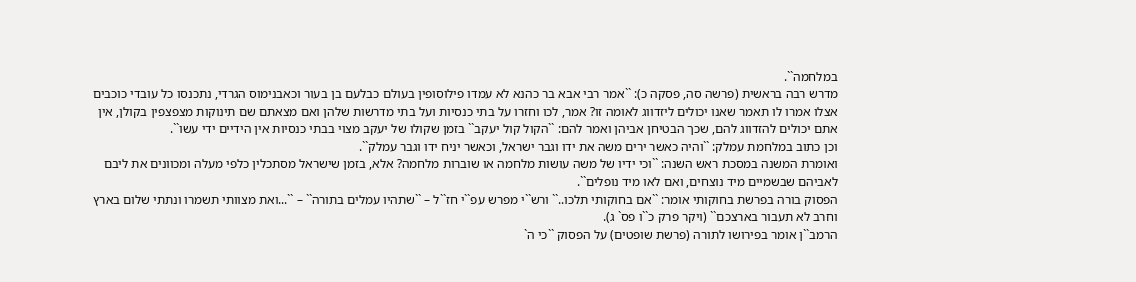במלחמה``.
מדרש רבה בראשית (פרשה סה, פסקה כ): ``אמר רבי אבא בר כהנא לא עמדו פילוסופין בעולם כבלעם בן בעור וכאבנימוס הגרדי, נתכנסו כל עובדי כוכבים אצלו אמרו לו תאמר שאנו יכולים ליזדווג לאומה זו? אמר, לכו וחזרו על בתי כנסיות ועל בתי מדרשות שלהן ואם מצאתם שם תינוקות מצפצפין בקולן, אין אתם יכולים להזדווג להם, שכך הבטיחן אביהן ואמר להם: ``הקול קול יעקב`` בזמן שקולו של יעקב מצוי בבתי כנסיות אין הידיים ידי עשו``.
וכן כתוב במלחמת עמלק: ``והיה כאשר ירים משה את ידו וגבר ישראל, וכאשר יניח ידו וגבר עמלק``.
ואומרת המשנה במסכת ראש השנה: ``וכי ידיו של משה עושות מלחמה או שוברות מלחמה? אלא, בזמן שישראל מסתכלין כלפי מעלה ומכוונים את ליבם לאביהם שבשמיים מיד נוצחים, ואם לאו מיד נופלים``.
הפסוק בורה בפרשת בחוקותי אומר: ``אם בחוקותי תלכו..`` ורש``י מפרש עפ``י חז``ל – ``שתהיו עמלים בתורה`` – ``...ואת מצוותי תשמרו ונתתי שלום בארץ וחרב לא תעבור בארצכם`` (ויקר פרק כ``ו פס` ג).
הרמב``ן אומר בפירושו לתורה (פרשת שופטים) על הפסוק ``כי ה`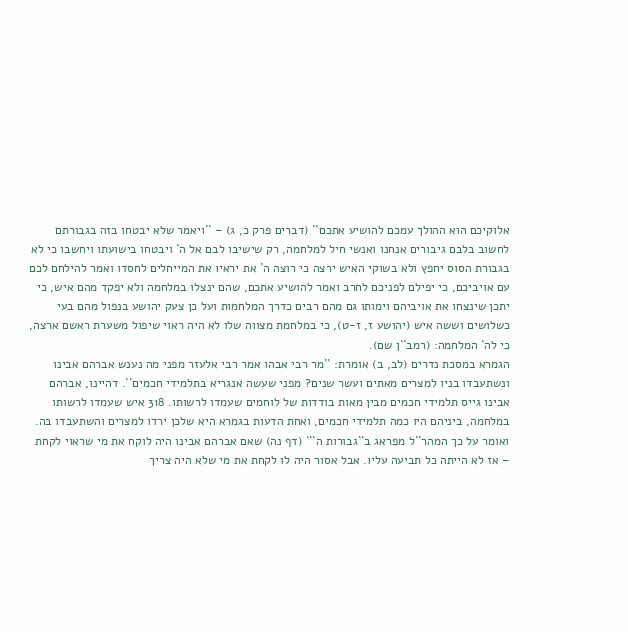אלוקיכם הוא ההולך עמכם להושיע אתכם`` (דברים פרק כ, ג) – ``ויאמר שלא יבטחו בזה בגבורתם לחשוב בלבם גיבורים אנחנו ואנשי חיל למלחמה, רק שישיבו לבם אל ה` ויבטחו בישועתו ויחשבו כי לא בגבורת הסוס יחפץ ולא בשוקי האיש ירצה כי רוצה ה` את יראיו את המייחלים לחסדו ואמר להילחם לכם עם אויביכם, כי יפילם לפניכם לחרב ואמר להושיע אתכם, שהם ינצלו במלחמה ולא יפקד מהם איש, כי יתכן שינצחו את אויביהם וימותו גם מהם רבים כדרך המלחמות ועל כן צעק יהושע בנפול מהם בעי כשלושים וששה איש (יהושע ז, ז-ט), כי במלחמת מצווה שלו לא היה ראוי שיפול משערת ראשם ארצה, כי לה` המלחמה: (רמב``ן שם).
הגמרא במסכת נדרים (לב, ב) אומרת: ``מר רבי אבהו אמר רבי אלעזר מפני מה נענש אברהם אבינו ונשתעבדו בניו למצרים מאתים ועשר שנים? מפני שעשה אנגריא בתלמידי חכמים``. דהיינו, אברהם אבינו גייס תלמידי חכמים מבין מאות בודדות של לוחמים שעמדו לרשותו. 318 איש שעמדו לרשותו במלחמה, ביניהם היו כמה תלמידי חכמים, ואחת הדעות בגמרא היא שלכן ירדו למצרים והשתעבדו בה.
ואומר על כך המהר``ל מפראג ב``גבורות ה``` (דף נה) שאם אברהם אבינו היה לוקח את מי שראוי לקחת – אז לא הייתה כל תביעה עליו. אבל אסור היה לו לקחת את מי שלא היה צריך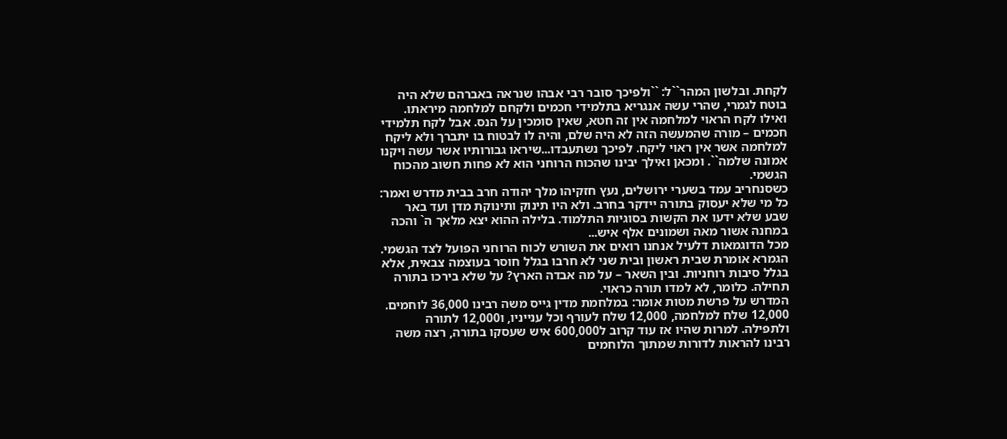לקחת. ובלשון המהר``ל: ``ולפיכך סובר רבי אבהו שנראה באברהם שלא היה בוטח לגמרי, שהרי עשה אנגריא בתלמידי חכמים ולקחם למלחמה מיראתו. ואילו לקח הראוי למלחמה אין זה חטא, שאין סומכין על הנס. אבל לקח תלמידי חכמים – מורה שהמעשה הזה לא היה שלם, והיה לו לבטוח בו יתברך ולא ליקח למלחמה אשר אין ראוי ליקח. לפיכך נשתעבדו...שיראו גבורותיו אשר עשה ויקנו אמונה שלמה``. ומכאן ואילך יבינו שהכוח הרוחני הוא לא פחות חשוב מהכוח הגשמי.
כשסנחריב עמד בשערי ירושלים, נעץ חזקיהו מלך יהודה חרב בבית מדרש ואמר: כל מי שלא יעסוק בתורה יידקר בחרב. ולא היו תינוק ותינוקת מדן ועד באר שבע שלא ידעו את הקשות בסוגיות התלמוד. בלילה ההוא יצא מלאך ה` והכה במחנה אשור מאה ושמונים אלף איש...
מכל הדוגמאות דלעיל אנחנו רואים את השורש לכוח הרוחני הפועל לצד הגשמי.
הגמרא אומרת שבית ראשון ובית שני לא חרבו בגלל חוסר בעוצמה צבאית, אלא בגלל סיבות רוחניות. ובין השאר – על מה אבדה הארץ? על שלא בירכו בתורה תחילה. כלומר, לא למדו תורה כראוי.
המדרש על פרשת מטות אומר: במלחמת מדין גייס משה רבינו 36,000 לוחמים. 12,000 שלח למלחמה, 12,000 שלח לעורף וכל ענייניו, ו12,000 לתורה ולתפילה. למרות שהיו אז עוד קרוב ל600,000 איש שעסקו בתורה, רצה משה רבינו להראות לדורות שמתוך הלוחמים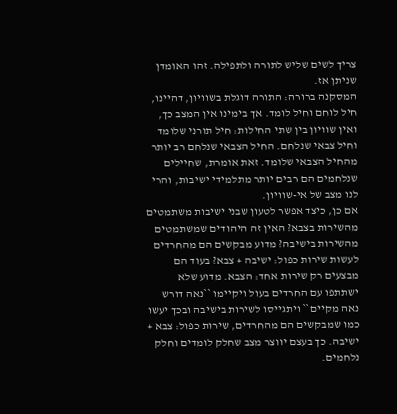צריך לשים שליש לתורה ולתפילה. זהו האומדן שניתן אז.
המסקנה ברורה: התורה דוגלת בשוויון, דהיינו, חיל לוחם וחיל לומד. אך בימינו אין המצב כך, ואין שוויון בין שתי החילות: חיל תורני שלומד וחיל צבאי שנלחם. החיל הצבאי שנלחם רב יותר מהחיל הצבאי שלומד. זאת אומרת, שחיילים שנלחמים הם רבים יותר מתלמידי ישיבות, והרי לנו מצב של אי-שוויון.
אם כן, כיצד אפשר לטעון שבני ישיבות משתמטים מהשירות בצבא? האין זה היהודים שמשתמטים מהשירות בישיבה? מדוע מבקשים הם מהחרדים לעשות שירות כפול: ישיבה + צבא? בעוד הם מבצעים רק שירות אחד: הצבא. מדוע שלא ישתתפו עם החרדים בעול ויקיימו ``נאה דורש נאה מקיים`` ויתגייסו לשירות בישיבה ובכך יעשו כמו שמבקשים הם מהחרדים, שירות כפול: צבא + ישיבה. כך בעצם יווצר מצב שחלק לומדים וחלק נלחמים.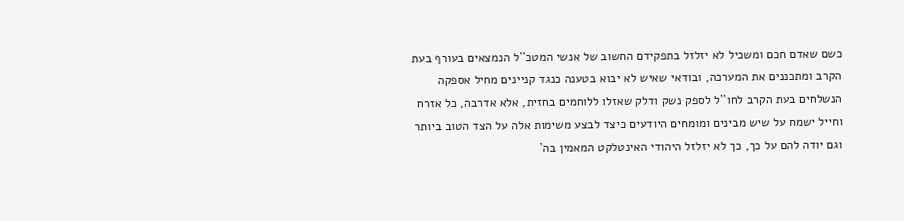כשם שאדם חכם ומשכיל לא יזלזל בתפקידם החשוב של אנשי המטכ``ל הנמצאים בעורף בעת הקרב ומתכננים את המערכה, ובודאי שאיש לא יבוא בטענה כנגד קניינים מחיל אספקה הנשלחים בעת הקרב לחו``ל לספק נשק ודלק שאזלו ללוחמים בחזית, אלא אדרבה, כל אזרח וחייל ישמח על שיש מבינים ומומחים היודעים כיצד לבצע משימות אלה על הצד הטוב ביותר וגם יודה להם על כך, כך לא יזלזל היהודי האינטלקט המאמין בה`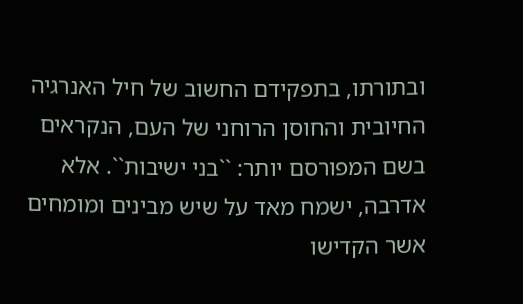ובתורתו, בתפקידם החשוב של חיל האנרגיה החיובית והחוסן הרוחני של העם, הנקראים בשם המפורסם יותר: ``בני ישיבות``. אלא אדרבה, ישמח מאד על שיש מבינים ומומחים אשר הקדישו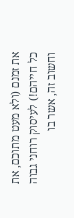את זמנם (ולא מעט מתוכם, את כל חייהם!) לעיסוק רוחני גבוה וחשוב זה, אשר בו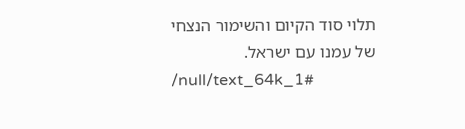תלוי סוד הקיום והשימור הנצחי של עמנו עם ישראל.
/null/text_64k_1#